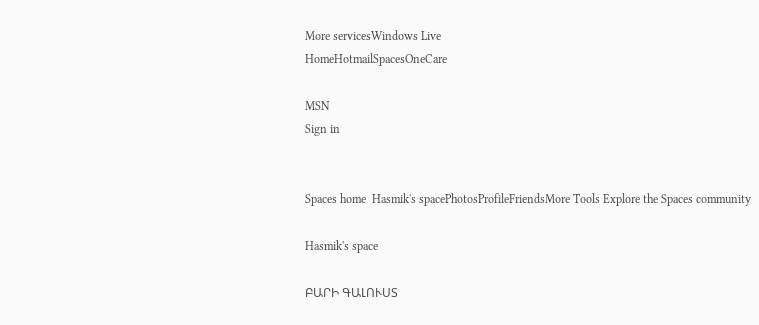More servicesWindows Live
HomeHotmailSpacesOneCare

MSN
Sign in


Spaces home  Hasmik's spacePhotosProfileFriendsMore Tools Explore the Spaces community

Hasmik's space

ԲԱՐԻ ԳԱԼՈՒՍՏ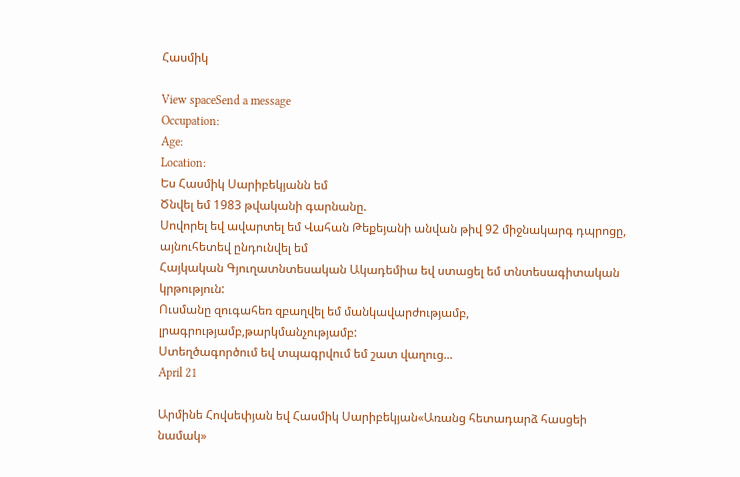Հասմիկ

View spaceSend a message
Occupation:
Age:
Location:
Ես Հասմիկ Սարիբեկյանն եմ
Ծնվել եմ 1983 թվականի գարնանը.
Սովորել եվ ավարտել եմ Վահան Թեքեյանի անվան թիվ 92 միջնակարգ դպրոցը, այնուհետեվ ընդունվել եմ
Հայկական Գյուղատնտեսական Ակադեմիա եվ ստացել եմ տնտեսագիտական կրթություն:
Ուսմանը զուգահեռ զբաղվել եմ մանկավարժությամբ, լրագրությամբ,թարկմանչությամբ:
Ստեղծագործում եվ տպագրվում եմ շատ վաղուց...
April 21

Արմինե Հովսեփյան եվ Հասմիկ Սարիբեկյան«Առանց հետադարձ հասցեի նամակ»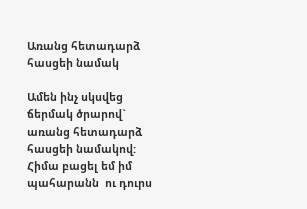Առանց հետադարձ հասցեի նամակ

Ամեն ինչ սկսվեց ճերմակ ծրարով` առանց հետադարձ հասցեի նամակով: Հիմա բացել եմ իմ պահարանն  ու դուրս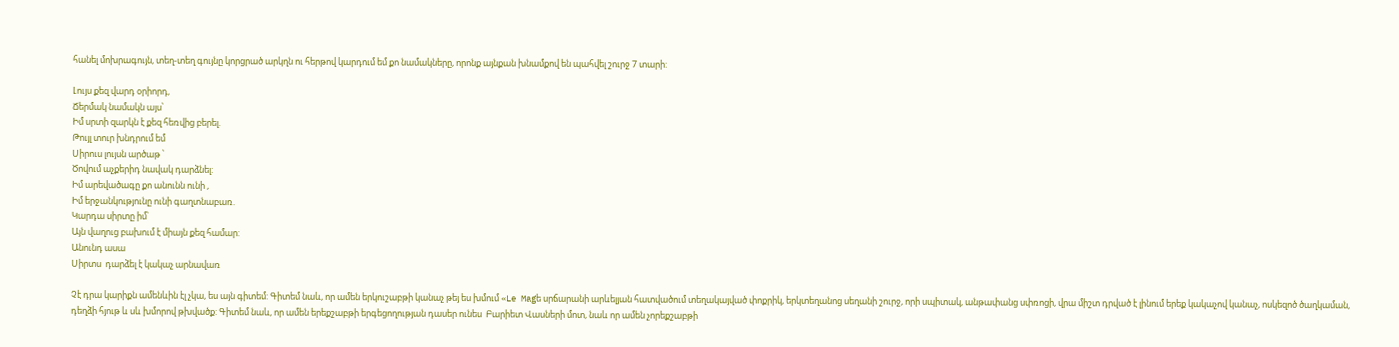հանել մոխրագույն, տեղ-տեղ գույնը կորցրած արկղն ու հերթով կարդում եմ քո նամակները, որոնք այնքան խնամքով են պահվել շուրջ 7 տարի:

Լույս քեզ վարդ օրիորդ,
Ճերմակ նամակն այս՝
Իմ սրտի զարկն է քեզ հեռվից բերել.
Թույլ տուր խնդրում եմ
Սիրուս լույսն արծաթ ՝
Ծովում աչքերիդ նավակ դարձնել:
Իմ արեվածագը քո անունն ունի ,
Իմ երջանկությունը ունի գաղտնաբառ.
Կարդա սիրտը իմ՝
Այն վաղուց բախում է միայն քեզ համար:
Անունդ ասա
Սիրտս  դարձել է կակաչ արնավառ

Չէ դրա կարիքն ամենևին էլ չկա, ես այն գիտեմ: Գիտեմ նաև, որ ամեն երկուշաբթի կանաչ թեյ ես խմում «Le Magե սրճարանի արևելյան հատվածում տեղակայված փոքրիկ, երկտեղանոց սեղանի շուրջ, որի սպիտակ, անթափանց սփռոցի, վրա միշտ դրված է լինում երեք կակաչով կանաչ, ոսկեզոծ ծաղկաման, դեղձի հյութ և սև խմորով թխվածք: Գիտեմ նաև, որ ամեն երեքշաբթի երգեցողության դասեր ունես  Բարիետ Վասների մոտ, նաև որ ամեն չորեքշաբթի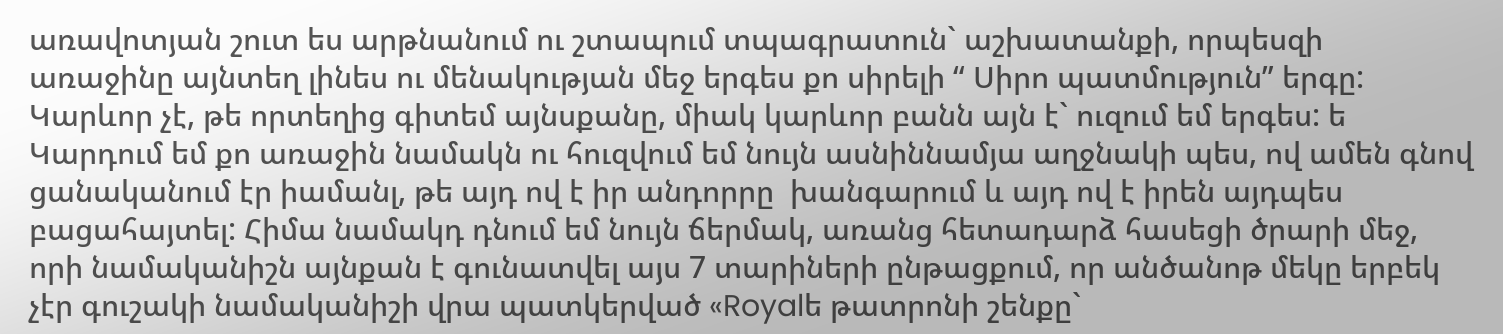առավոտյան շուտ ես արթնանում ու շտապում տպագրատուն` աշխատանքի, որպեսզի առաջինը այնտեղ լինես ու մենակության մեջ երգես քո սիրելի “ Սիրո պատմություն” երգը:
Կարևոր չէ, թե որտեղից գիտեմ այնսքանը, միակ կարևոր բանն այն է` ուզում եմ երգես: ե
Կարդում եմ քո առաջին նամակն ու հուզվում եմ նույն ասնիննամյա աղջնակի պես, ով ամեն գնով ցանականում էր իամանլ, թե այդ ով է իր անդորրը  խանգարում և այդ ով է իրեն այդպես բացահայտել: Հիմա նամակդ դնում եմ նույն ճերմակ, առանց հետադարձ հասեցի ծրարի մեջ, որի նամականիշն այնքան է գունատվել այս 7 տարիների ընթացքում, որ անծանոթ մեկը երբեկ չէր գուշակի նամականիշի վրա պատկերված «Royalե թատրոնի շենքը`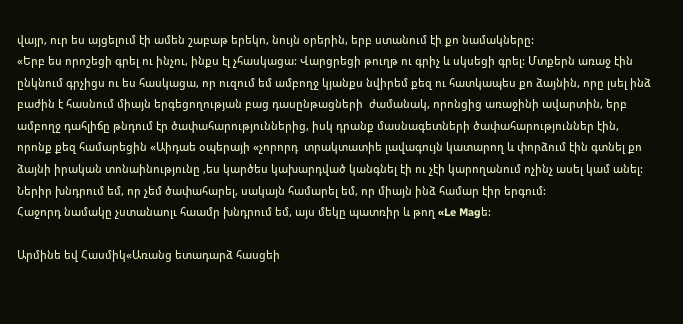վայր, ուր ես այցելում էի ամեն շաբաթ երեկո, նույն օրերին, երբ ստանում էի քո նամակները:
«Երբ ես որոշեցի գրել ու ինչու, ինքս էլ չհասկացա: Վարցրեցի թուղթ ու գրիչ և սկսեցի գրել: Մտքերն առաջ էին ընկնում գրչիցս ու ես հասկացա, որ ուզում եմ ամբողջ կյանքս նվիրեմ քեզ ու հատկապես քո ձայնին, որը լսել ինձ բաժին է հասնում միայն երգեցողության բաց դասընթացների  ժամանակ, որոնցից առաջինի ավարտին, երբ ամբողջ դահլիճը թնդում էր ծափահարություններից, իսկ դրանք մասնագետների ծափահարություններ էին, որոնք քեզ համարեցին «Աիդաե օպերայի «չորորդ  տրակտատիե լավագույն կատարող և փորձում էին գտնել քո ձայնի իրական տոնաինությունը ,ես կարծես կախարդված կանգնել էի ու չէի կարողանում ոչինչ ասել կամ անել: Ներիր խնդրում եմ, որ չեմ ծափահարել, սակայն համարել եմ, որ միայն ինձ համար էիր երգում:
Հաջորդ նամակը չստանաոլւ հաամր խնդրում եմ, այս մեկը պատռիր և թող «Le Magե:

Արմինե եվ Հասմիկ«Առանց ետադարձ հասցեի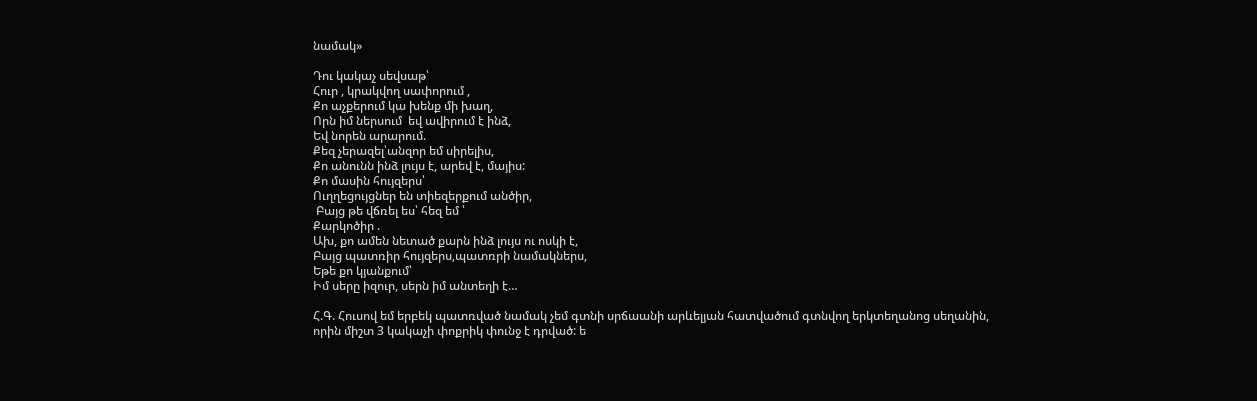նամակ»

Դու կակաչ սեվսաթ՝
Հուր , կրակվող սափորում ,
Քո աչքերում կա խենք մի խաղ,
Որն իմ ներսում  եվ ավիրում է ինձ,
Եվ նորեն արարում.
Քեզ չերազել՝անզոր եմ սիրելիս,
Քո անունն ինձ լույս է, արեվ է, մայիս:
Քո մասին հույզերս՝
Ուղղեցույցներ են տիեզերքում անծիր,
 Բայց թե վճռել ես՝ հեզ եմ ՝
Քարկոծիր .
Ախ, քո ամեն նետած քարն ինձ լույս ու ոսկի է,
Բայց պատռիր հույզերս,պատռրի նամակներս,
Եթե քո կյանքում՝
Իմ սերը իզուր, սերն իմ անտեղի է…

Հ.Գ. Հուսով եմ երբեկ պատռված նամակ չեմ գտնի սրճաանի արևելյան հատվածում գտնվող երկտեղանոց սեղանին, որին միշտ 3 կակաչի փոքրիկ փունջ է դրված: ե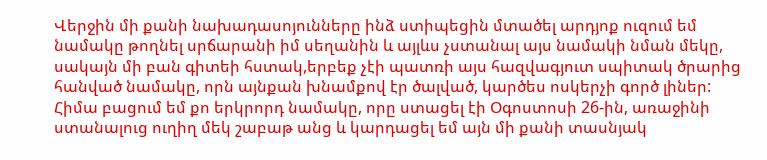Վերջին մի քանի նախադասոյունները ինձ ստիպեցին մտածել արդյոք ուզում եմ նամակը թողնել սրճարանի իմ սեղանին և այլևս չստանալ այս նամակի նման մեկը, սակայն մի բան գիտեի հստակ,երբեք չէի պատռի այս հազվագյուտ սպիտակ ծրարից հանված նամակը, որն այնքան խնամքով էր ծալված, կարծես ոսկերչի գործ լիներ:
Հիմա բացում եմ քո երկրորդ նամակը, որը ստացել էի Օգոստոսի 26-ին, առաջինի ստանալուց ուղիղ մեկ շաբաթ անց և կարդացել եմ այն մի քանի տասնյակ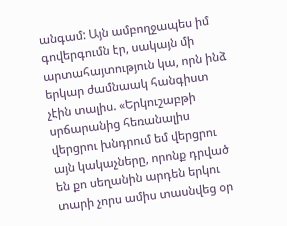անգամ: Այն ամբողջապես իմ գովերգումն էր, սակայն մի արտահայտություն կա, որն ինձ երկար ժամնաակ հանգիստ չէին տալիս. «Երկուշաբթի սրճարանից հեռանալիս վերցրու խնդրում եմ վերցրու այն կակաչները, որոնք դրված են քո սեղանին արդեն երկու տարի չորս ամիս տասնվեց օր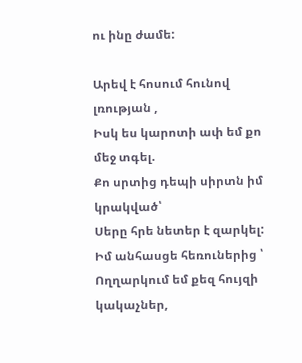ու ինը ժամե:

Արեվ է հոսում հունով լռության ,
Իսկ ես կարոտի ափ եմ քո մեջ տգել.
Քո սրտից դեպի սիրտն իմ կրակված՝
Սերը հրե նետեր է զարկել:
Իմ անհասցե հեռուներից ՝
Ողղարկում եմ քեզ հույզի կակաչներ,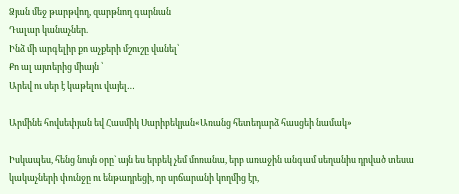Ձյան մեջ թարթվող, զարթնող գարնան
Դալար կանաչներ.
Ինձ մի արգելիր քո աչքերի մշուշը վանել՝
Քո ալ այտերից միայն ՝
Արեվ ու սեր է կաթելու վայել…

Արմինե հովսեփյան եվ Հասմիկ Սարիբեկյան«Առանց հետեդարձ հասցեի նամակ»

Իսկապես, հենց նույն օրը` այն ես երբեկ չեմ մոռանա, երբ առաջին անգամ սեղանիս դրված տեսա կակաչների փունջը ու ենթադրեցի, որ սրճարանի կողմից էր,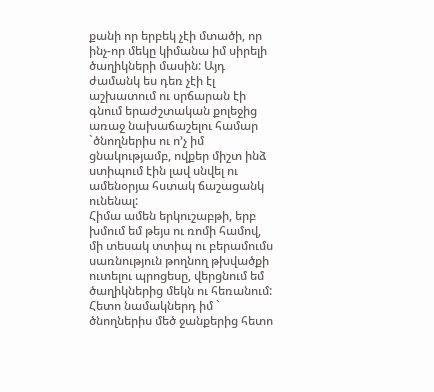քանի որ երբեկ չէի մտածի, որ ինչ-որ մեկը կիմանա իմ սիրելի ծաղիկների մասին: Այդ ժամանկ ես դեռ չէի էլ աշխատում ու սրճարան էի գնում երաժշտական քոլեջից առաջ նախաճաշելու համար `ծնողներիս ու ո’չ իմ ցնակությամբ, ովքեր միշտ ինձ ստիպում էին լավ սնվել ու ամենօրյա հստակ ճաշացանկ ունենալ:
Հիմա ամեն երկուշաբթի, երբ խմում եմ թեյս ու ռոմի համով, մի տեսակ տտիպ ու բերամումս սառնություն թողնող թխվածքի ուտելու պրոցեսը, վերցնում եմ ծաղիկներից մեկն ու հեռանում:
Հետո նամակներդ իմ ` ծնողներիս մեծ ջանքերից հետո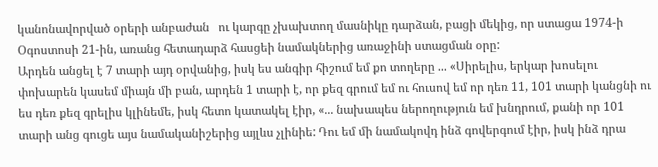կանոնավորված օրերի անբաժան   ու կարգը չխախտող մասնիկը դարձան, բացի մեկից, որ ստացա 1974-ի Օգոստոսի 21-ին, առանց հետադարձ հասցեի նամակներից առաջինի ստացման օրը:
Արդեն անցել է 7 տարի այդ օրվանից, իսկ ես անգիր հիշում եմ քո տողերը ... «Սիրելիս, երկար խոսելու փոխարեն կասեմ միայն մի բան, արդեն 1 տարի է, որ քեզ գրում եմ ու հուսով եմ որ դեռ 11, 101 տարի կանցնի ու ես դեռ քեզ գրելիս կլինեմե, իսկ հետո կատակել էիր, «... նախապես ներողություն եմ խնդրում, քանի որ 101 տարի անց գուցե այս նամականիշերից այլևս չլինիե: Դու եմ մի նամակովդ ինձ գովերգում էիր, իսկ ինձ դրա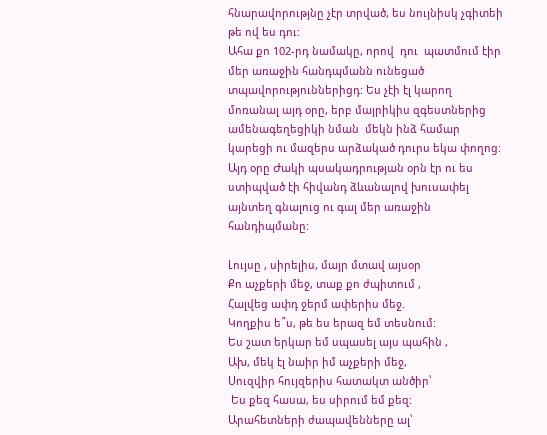հնարավորությնը չէր տրված, ես նույնիսկ չգիտեի թե ով ես դու:
Ահա քո 102-րդ նամակը, որով  դու  պատմում էիր մեր առաջին հանդպմանն ունեցած տպավորություններիցդ: Ես չէի էլ կարող մոռանալ այդ օրը, երբ մայրիկիս զգեստներից ամենագեղեցիկի նման  մեկն ինձ համար կարեցի ու մազերս արձակած դուրս եկա փողոց: Այդ օրը Ժակի պսակադրության օրն էր ու ես ստիպված էի հիվանդ ձևանալով խուսափել այնտեղ գնալուց ու գալ մեր առաջին հանդիպմանը:

Լույսը , սիրելիս, մայր մտավ այսօր
Քո աչքերի մեջ, տաք քո ժպիտում ,
Հալվեց ափդ ջերմ ափերիս մեջ.
Կողքիս ե՞ս, թե ես երազ եմ տեսնում:
Ես շատ երկար եմ սպասել այս պահին ,
Ախ, մեկ էլ նաիր իմ աչքերի մեջ,
Սուզվիր հույզերիս հատակտ անծիր՝
 Ես քեզ հասա, ես սիրում եմ քեզ:
Արահետների ժապավենները ալ՝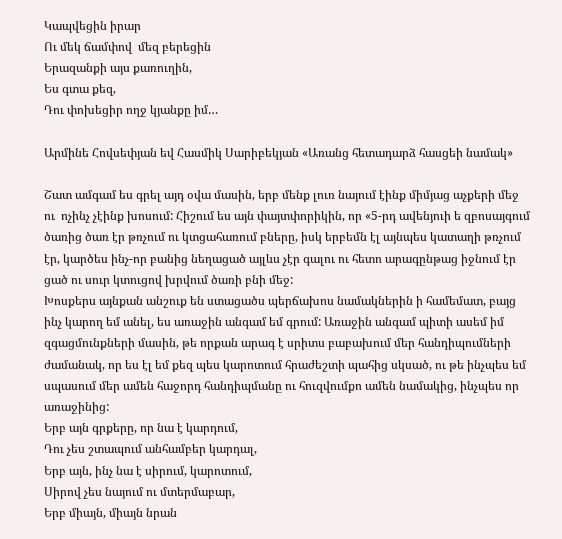Կապվեցին իրար
Ու մեկ ճամփով  մեզ բերեցին
Երազանքի այս քառուղին,
Ես գտա քեզ,
Դու փոխեցիր ողջ կյանքը իմ…

Արմինե Հովսեփյան եվ Հասմիկ Սարիբեկյան «Առանց հետադարձ հասցեի նամակ»

Շատ ամգամ ես գրել այդ օվա մասին, երբ մենք լուռ նայում էինք միմյաց աչքերի մեջ ու  ոչինչ չէինք խոսում: Հիշում ես այն փայտփորիկին, որ «5-րդ ավենյուի ե զբոսայգում ծառից ծառ էր թռչում ու կտցահառում բները, իսկ երբեմն էլ այնպես կատաղի թռչում էր, կարծես ինչ-որ բանից նեղացած այլևս չէր գալու ու հետո արագընթաց իջնում էր ցած ու սուր կտուցով խրվում ծառի բնի մեջ:
Խոսքերս այնքան անշուք են ստացածս պերճախոս նամակներին ի համեմատ, բայց ինչ կարող եմ անել, ես առաջին անգամ եմ գրում: Առաջին անգամ պիտի ասեմ իմ զգացմունքների մասին, թե որքան արագ է սրիտս բաբախում մեր հանդիպումների ժամանակ, որ ես էլ եմ քեզ պես կարոտում հրաժեշտի պահից սկսած, ու թե ինչպես եմ սպասում մեր ամեն հաջորդ հանդիպմանը ու հուզվումքո ամեն նամակից, ինչպես որ առաջինից:
Երբ այն գրքերը, որ նա է կարդում,
Դու չես շտապում անհամբեր կարդալ,
Երբ այն, ինչ նա է սիրում, կարոտում,
Սիրով չես նայում ու մտերմաբար,
Երբ միայն, միայն նրան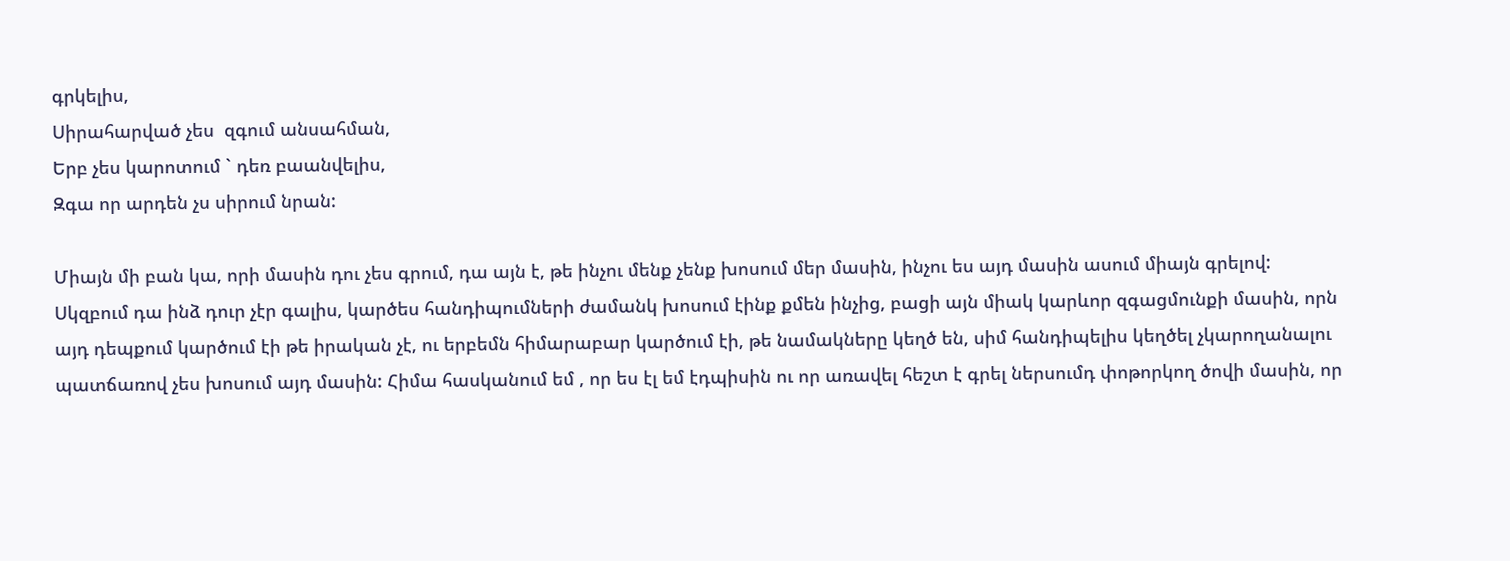գրկելիս,
Սիրահարված չես  զգում անսահման,
Երբ չես կարոտում ` դեռ բաանվելիս,
Զգա որ արդեն չս սիրում նրան:

Միայն մի բան կա, որի մասին դու չես գրում, դա այն է, թե ինչու մենք չենք խոսում մեր մասին, ինչու ես այդ մասին ասում միայն գրելով: Սկզբում դա ինձ դուր չէր գալիս, կարծես հանդիպումների ժամանկ խոսում էինք քմեն ինչից, բացի այն միակ կարևոր զգացմունքի մասին, որն այդ դեպքում կարծում էի թե իրական չէ, ու երբեմն հիմարաբար կարծում էի, թե նամակները կեղծ են, սիմ հանդիպելիս կեղծել չկարողանալու պատճառով չես խոսում այդ մասին: Հիմա հասկանում եմ , որ ես էլ եմ էդպիսին ու որ առավել հեշտ է գրել ներսումդ փոթորկող ծովի մասին, որ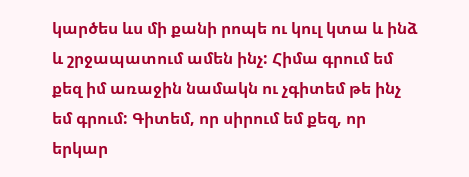կարծես ևս մի քանի րոպե ու կուլ կտա և ինձ և շրջապատում ամեն ինչ: Հիմա գրում եմ քեզ իմ առաջին նամակն ու չգիտեմ թե ինչ եմ գրում: Գիտեմ, որ սիրում եմ քեզ, որ երկար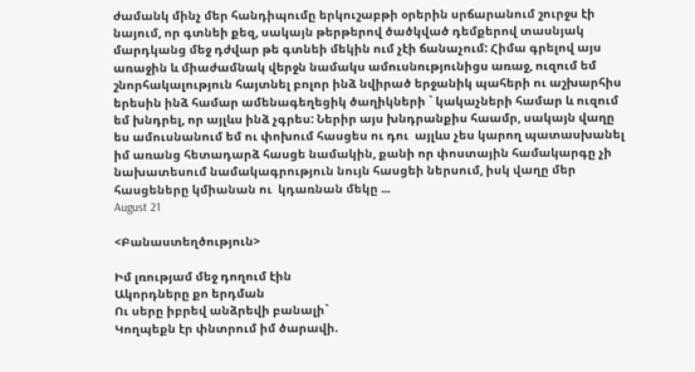ժամանկ մինչ մեր հանդիպումը երկուշաբթի օրերին սրճարանում շուրջս էի նայում, որ գտնեի քեզ, սակայն թերթերով ծածկված դեմքերով տասնյակ մարդկանց մեջ դժվար թե գտնեի մեկին ում չէի ճանաչում: Հիմա գրելով այս առաջին և միաժամնակ վերջն նամակս ամուսնությունիցս առաջ, ուզում եմ շնորհակալություն հայտնել բոլոր ինձ նվիրած երջանիկ պահերի ու աշխարհիս երեսին ինձ համար ամենագեղեցիկ ծաղիկների ` կակաչների համար և ուզում եմ խնդրել, որ այլևս ինձ չգրես: Ներիր այս խնդրանքիս հաամր, սակայն վաղը ես ամուսնանում եմ ու փոխում հասցես ու դու  այլևս չես կարող պատասխանել իմ առանց հետադարձ հասցե նամակին, քանի որ փոստային համակարգը չի նախատեսում նամակագրություն նույն հասցեի ներսում, իսկ վաղը մեր հասցեները կմիանան ու  կդառնան մեկը ...
August 21

<Բանաստեղծություն>

Իմ լռությամ մեջ դողում էին
Ակորդները քո երդման
Ու սերը իբրեվ անձրեվի բանալի`
Կողպեքն էր փնտրում իմ ծարավի.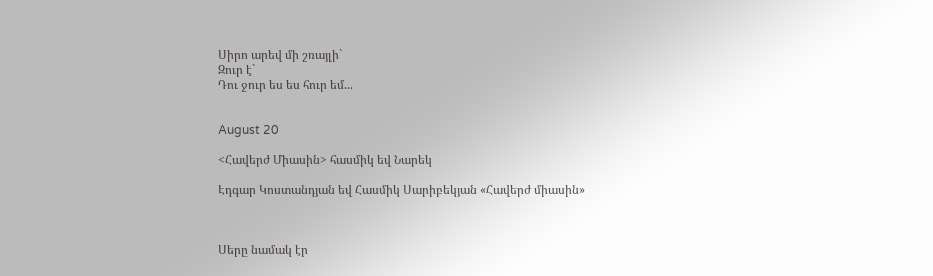Սիրո արեվ մի շռայլի`
Զուր է`
Դու ջուր ես ես հուր եմ...


August 20

<Հավերժ Միասին> հասմիկ եվ Նարեկ

Էդգար Կոստանդյան եվ Հասմիկ Սարիբեկյան «Հավերժ միասին»



Սերը նամակ էր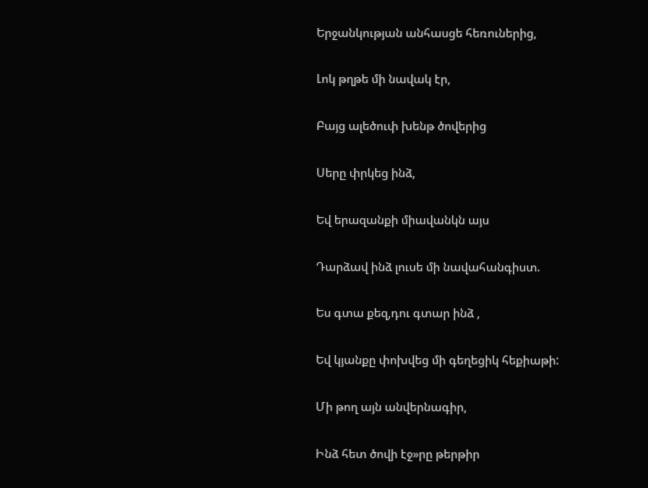Երջանկության անհասցե հեռուներից,

Լոկ թղթե մի նավակ էր,

Բայց ալեծուփ խենթ ծովերից

Սերը փրկեց ինձ,

Եվ երազանքի միավանկն այս

Դարձավ ինձ լուսե մի նավահանգիստ.

Ես գտա քեզ,դու գտար ինձ ,

Եվ կյանքը փոխվեց մի գեղեցիկ հեքիաթի:

Մի թող այն անվերնագիր,

Ինձ հետ ծովի էջ»րը թերթիր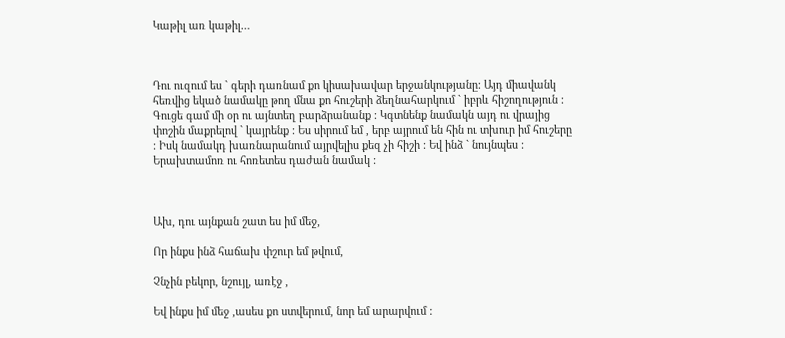Կաթիլ առ կաթիլ…



Դու ուզում ես ` գերի դառնամ քո կիսախավար երջանկությանը: Այդ միավանկ հեռվից եկած նամակը թող մնա քո հուշերի ձեղնահարկում ` իբրև հիշողություն : Գուցե գամ մի օր ու այնտեղ բարձրանանք : Կգտնենք նամակն այդ ու վրայից փոշին մաքրելով ` կայրենք : Ես սիրում եմ , երբ այրում են հին ու տխուր իմ հուշերը : Իսկ նամակդ խառնարանում այրվելիս քեզ չի հիշի : Եվ ինձ ` նույնպես : Երախտամոռ ու հոռետես դաժան նամակ :



Ախ, դու այնքան շատ ես իմ մեջ,

Որ ինքս ինձ հաճախ փշուր եմ թվում,

Չնչին բեկոր, նշույլ, առէջ ,

Եվ ինքս իմ մեջ ,ասես քո ստվերում, նոր եմ արարվում :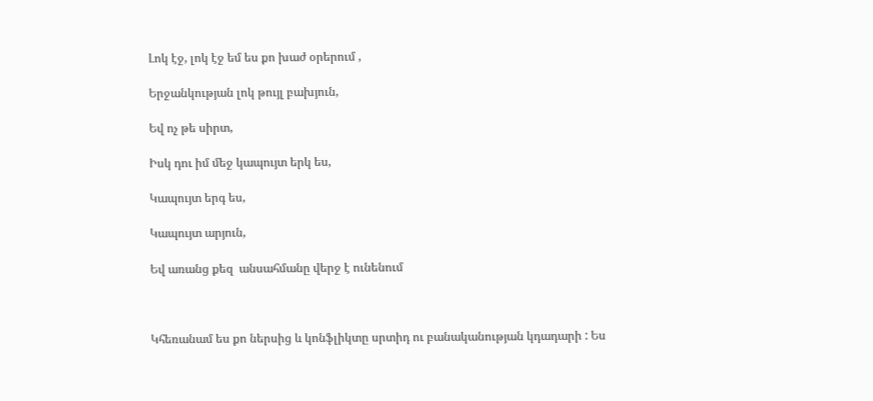Լոկ էջ, լոկ էջ եմ ես քո խաժ օրերում ,

Երջանկության լոկ թույլ բախյուն,

Եվ ոչ թե սիրտ,

Իսկ դու իմ մեջ կապույտ երկ ես,

Կապույտ երգ ես,

Կապույտ արյուն,

Եվ առանց քեզ  անսահմանը վերջ է ունենում



Կհեռանամ ես քո ներսից և կոնֆլիկտը սրտիդ ու բանականության կդադարի : Ես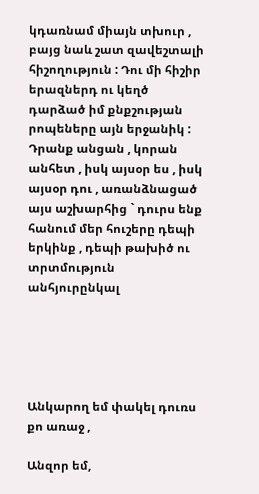կդառնամ միայն տխուր , բայց նաև շատ զավեշտալի հիշողություն : Դու մի հիշիր երազներդ ու կեղծ դարձած իմ քնքշության րոպեները այն երջանիկ : Դրանք անցան , կորան անհետ , իսկ այսօր ես , իսկ այսօր դու , առանձնացած այս աշխարհից ` դուրս ենք հանում մեր հուշերը դեպի երկինք , դեպի թախիծ ու տրտմություն անհյուրընկալ





Անկարող եմ փակել դուռս քո առաջ ,

Անզոր եմ,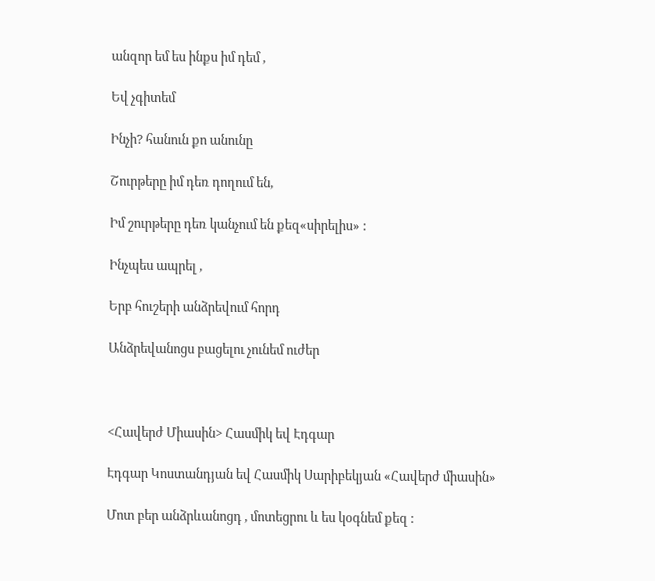անզոր եմ ես ինքս իմ դեմ ,

Եվ չգիտեմ

Ինչի? հանուն քո անունը

Շուրթերը իմ դեռ դողում են,

Իմ շուրթերը դեռ կանչում են քեզ«սիրելիս» :

Ինչպես ապրել ,

Երբ հուշերի անձրեվում հորդ

Անձրեվանոցս բացելու չունեմ ուժեր



<Հավերժ Միասին> Հասմիկ եվ Էդգար

Էդգար Կոստանդյան եվ Հասմիկ Սարիբեկյան «Հավերժ միասին»

Մոտ բեր անձրևանոցդ , մոտեցրու և ես կօգնեմ քեզ :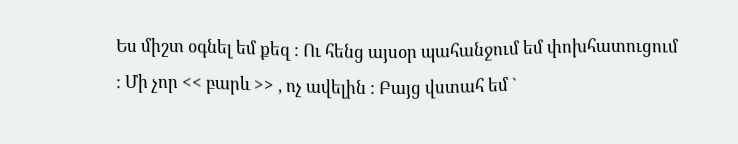Ես միշտ օգնել եմ քեզ : Ու հենց այսօր պահանջում եմ փոխհատուցում : Մի չոր << բարև >> , ոչ ավելին : Բայց վստահ եմ `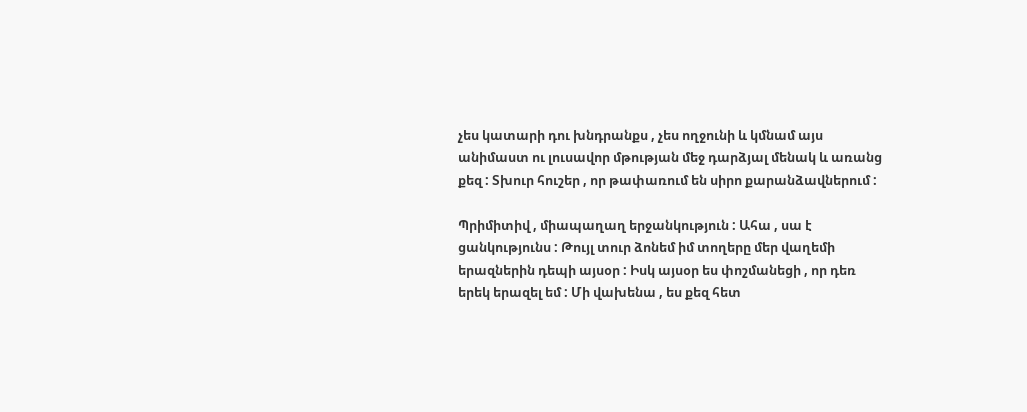չես կատարի դու խնդրանքս , չես ողջունի և կմնամ այս անիմաստ ու լուսավոր մթության մեջ դարձյալ մենակ և առանց քեզ : Տխուր հուշեր , որ թափառում են սիրո քարանձավներում :

Պրիմիտիվ , միապաղաղ երջանկություն : Ահա , սա է ցանկությունս : Թույլ տուր ձոնեմ իմ տողերը մեր վաղեմի երազներին դեպի այսօր : Իսկ այսօր ես փոշմանեցի , որ դեռ երեկ երազել եմ : Մի վախենա , ես քեզ հետ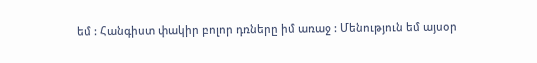եմ : Հանգիստ փակիր բոլոր դռները իմ առաջ : Մենություն եմ այսօր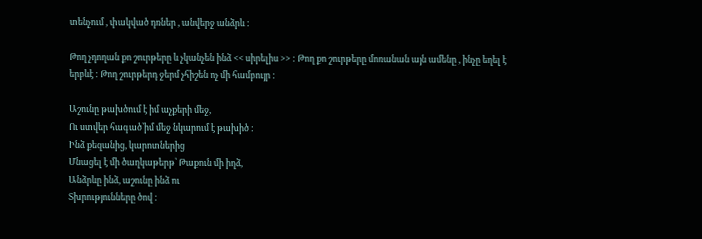տենչում , փակված դռներ , անվերջ անձրև :

Թող չդողան քո շուրթերը և չկանչեն ինձ << սիրելիս >> : Թող քո շուրթերը մոռանան այն ամենը , ինչը եղել է երբևէ : Թող շուրթերդ ջերմ չհիշեն ոչ մի համբույր :

Աշունը թախծում է իմ աչքերի մեջ,
Ու ստվեր հագած՝իմ մեջ նկարում է թախիծ :
Ինձ քեզանից, կարոտներից
Մնացել է մի ծաղկաթերթ՝ Թաքուն մի իղձ,
Անձրևը ինձ, աշունը ինձ ու
Տխրությունները ծով :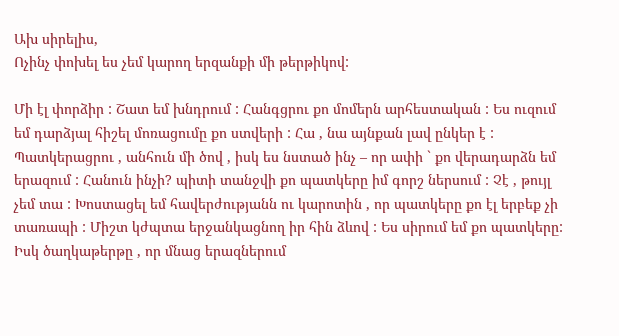Ախ սիրելիս,
Ոչինչ փոխել ես չեմ կարող երզանքի մի թերթիկով:

Մի էլ փորձիր : Շատ եմ խնդրում : Հանգցրու քո մոմերն արհեստական : Ես ուզում եմ դարձյալ հիշել մոռացումը քո ստվերի : Հա , նա այնքան լավ ընկեր է : Պատկերացրու , անհուն մի ծով , իսկ ես նստած ինչ – որ ափի ` քո վերադարձն եմ երազում : Հանուն ինչի? պիտի տանջվի քո պատկերը իմ գորշ ներսում : Չէ , թույլ չեմ տա : Խոստացել եմ հավերժությանն ու կարոտին , որ պատկերը քո էլ երբեք չի տառապի : Միշտ կժպտա երջանկացնող իր հին ձևով : Ես սիրում եմ քո պատկերը: Իսկ ծաղկաթերթը , որ մնաց երազներում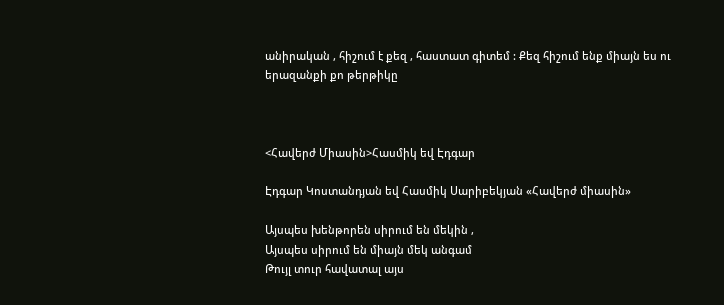անիրական , հիշում է քեզ , հաստատ գիտեմ : Քեզ հիշում ենք միայն ես ու երազանքի քո թերթիկը



<Հավերժ Միասին>Հասմիկ եվ Էդգար

Էդգար Կոստանդյան եվ Հասմիկ Սարիբեկյան «Հավերժ միասին»

Այսպես խենթորեն սիրում են մեկին ,
Այսպես սիրում են միայն մեկ անգամ
Թույլ տուր հավատալ այս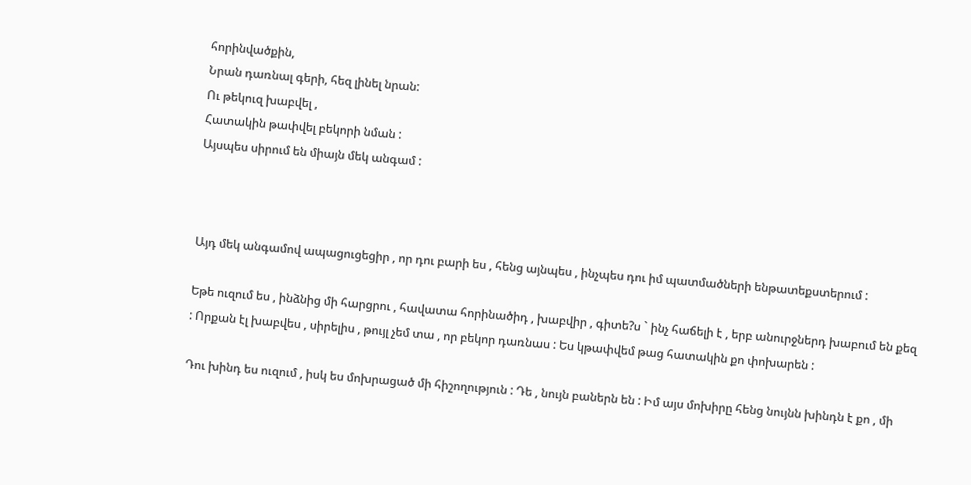հորինվածքին,
Նրան դառնալ գերի, հեզ լինել նրան:
Ու թեկուզ խաբվել ,
Հատակին թափվել բեկորի նման :
Այսպես սիրում են միայն մեկ անգամ :



Այդ մեկ անգամով ապացուցեցիր , որ դու բարի ես , հենց այնպես , ինչպես դու իմ պատմածների ենթատեքստերում :

Եթե ուզում ես , ինձնից մի հարցրու , հավատա հորինածիդ , խաբվիր , գիտե?ս ` ինչ հաճելի է , երբ անուրջներդ խաբում են քեզ : Որքան էլ խաբվես , սիրելիս , թույլ չեմ տա , որ բեկոր դառնաս : Ես կթափվեմ թաց հատակին քո փոխարեն :

Դու խինդ ես ուզում , իսկ ես մոխրացած մի հիշողություն : Դե , նույն բաներն են : Իմ այս մոխիրը հենց նույնն խինդն է քո , մի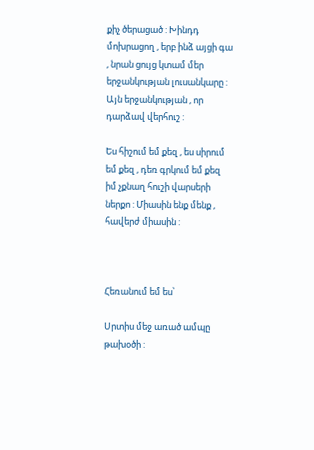քիչ ծերացած : Խինդդ մոխրացող , երբ ինձ այցի գա , նրան ցույց կտամ մեր երջանկության լուսանկարը : Այն երջանկության , որ դարձավ վերհուշ :

Ես հիշում եմ քեզ , ես սիրում եմ քեզ , դեռ գրկում եմ քեզ իմ չքնաղ հուշի վարսերի ներքո : Միասին ենք մենք , հավերժ միասին :



Հեռանում եմ ես՝

Սրտիս մեջ առած ամպը թախօծի :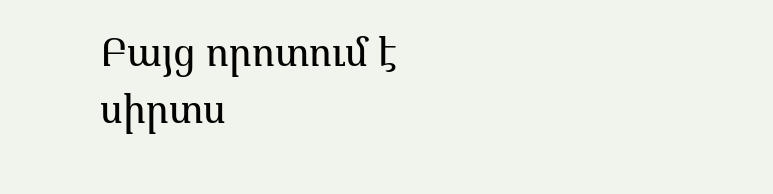Բայց որոտում է սիրտս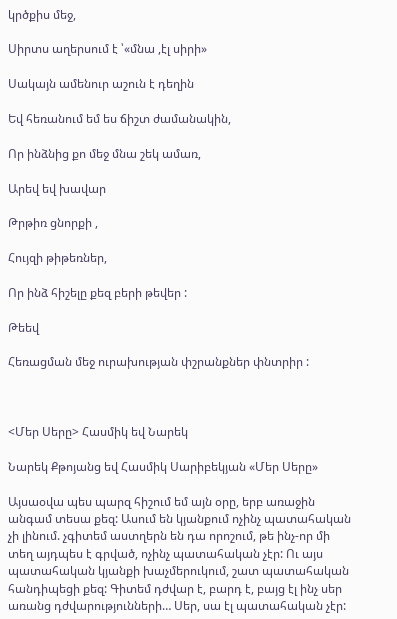կրծքիս մեջ,

Սիրտս աղերսում է ՝«մնա ,էլ սիրի»

Սակայն ամենուր աշուն է դեղին

Եվ հեռանում եմ ես ճիշտ ժամանակին,

Որ ինձնից քո մեջ մնա շեկ ամառ,

Արեվ եվ խավար

Թրթիռ ցնորքի ,

Հույզի թիթեռներ,

Որ ինձ հիշելը քեզ բերի թեվեր :

Թեեվ

Հեռացման մեջ ուրախության փշրանքներ փնտրիր :



<Մեր Սերը> Հասմիկ եվ Նարեկ

Նարեկ Քթոյանց եվ Հասմիկ Սարիբեկյան «Մեր Սերը»

Այսաօվա պես պարզ հիշում եմ այն օրը, երբ առաջին անգամ տեսա քեզ: Ասում են կյանքում ոչինչ պատահական չի լինում. չգիտեմ աստղերն են դա որոշում, թե ինչ-որ մի տեղ այդպես է գրված, ոչինչ պատահական չէր: Ու այս պատահական կյանքի խաչմերուկում, շատ պատահական հանդիպեցի քեզ: Գիտեմ դժվար է, բարդ է, բայց էլ ինչ սեր առանց դժվարությունների… Սեր, սա էլ պատահական չէր: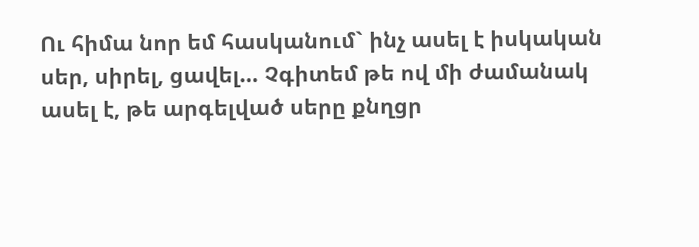Ու հիմա նոր եմ հասկանում` ինչ ասել է իսկական սեր, սիրել, ցավել… Չգիտեմ թե ով մի ժամանակ ասել է, թե արգելված սերը քնղցր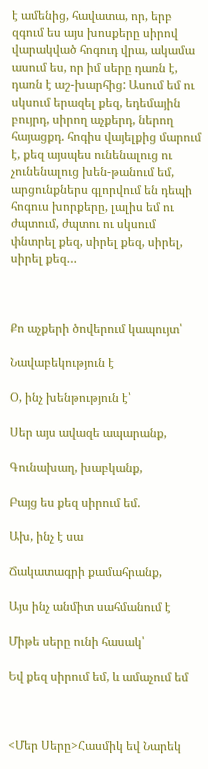է ամենից, հավատա, որ, երբ զգում ես այս խոսքերը սիրով վարակված հոգուդ վրա, ակամա ասում ես, որ իմ սերը դառն է, դառն է աշ-խարհից: Ասում եմ ու սկսում երազել քեզ, եդեմային բույրդ, սիրող աչքերդ, ներող հայացքդ. հոգիս վայելքից մարում է, քեզ այսպես ունենալուց ու չունենալուց խեն-թանում եմ, արցունքներս գլորվում են դեպի հոգուս խորքերը, լալիս եմ ու ժպտում, ժպտու ու սկսում փնտրել քեզ, սիրել քեզ, սիրել, սիրել քեզ…



Քո աչքերի ծովերում կապույտ՝

Նավաբեկություն է

Օ, ինչ խենթություն է՝

Սեր այս ավազե ապարանք,

Գունախաղ, խաբկանք,

Բայց ես քեզ սիրում եմ.

Ախ, ինչ է սա

Ճակատագրի քամահրանք,

Այս ինչ անմիտ սահմանում է

Միթե սերը ունի հասակ՝

Եվ քեզ սիրում եմ, և ամաչում եմ



<Մեր Սերը>Հասմիկ եվ Նարեկ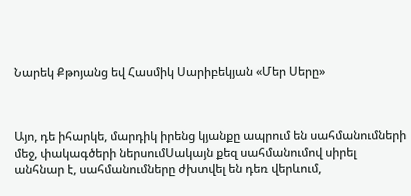Նարեկ Քթոյանց եվ Հասմիկ Սարիբեկյան «Մեր Սերը»



Այո, դե իհարկե, մարդիկ իրենց կյանքը ապրում են սահմանումների մեջ, փակագծերի ներսումՍակայն քեզ սահմանումով սիրել անհնար է, սահմանումները ժխտվել են դեռ վերևում,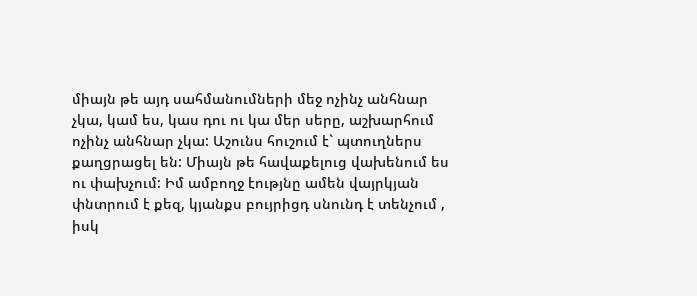միայն թե այդ սահմանումների մեջ ոչինչ անհնար չկա, կամ ես, կաս դու ու կա մեր սերը, աշխարհում ոչինչ անհնար չկա: Աշունս հուշում է` պտուղներս քաղցրացել են: Միայն թե հավաքելուց վախենում ես ու փախչում: Իմ ամբողջ էությնը ամեն վայրկյան փնտրում է քեզ, կյանքս բույրիցդ սնունդ է տենչում , իսկ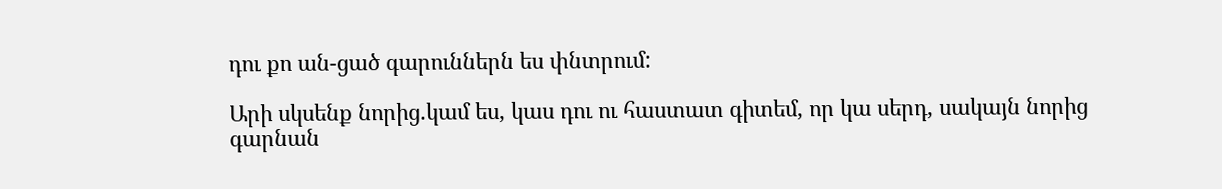դու քո ան-ցած գարուններն ես փնտրում:

Արի սկսենք նորից.կամ ես, կաս դու ու հաստատ գիտեմ, որ կա սերդ, սակայն նորից գարնան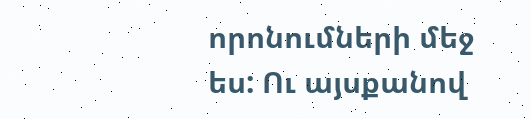որոնումների մեջ ես: Ու այսքանով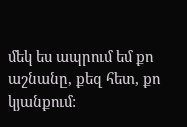մեկ ես ապրում եմ քո աշնանը, քեզ հետ, քո կյանքում: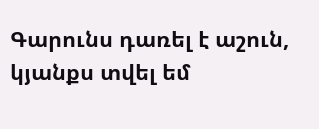Գարունս դառել է աշուն, կյանքս տվել եմ